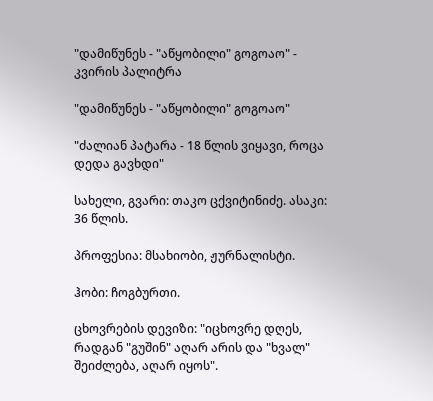"დამიწუნეს - "აწყობილი" გოგოაო" - კვირის პალიტრა

"დამიწუნეს - "აწყობილი" გოგოაო"

"ძალიან პატარა - 18 წლის ვიყავი, როცა დედა გავხდი"

სახელი, გვარი: თაკო ცქვიტინიძე. ასაკი: 36 წლის.

პროფესია: მსახიობი, ჟურნალისტი.

ჰობი: ჩოგბურთი.

ცხოვრების დევიზი: "იცხოვრე დღეს, რადგან "გუშინ" აღარ არის და "ხვალ" შეიძლება, აღარ იყოს".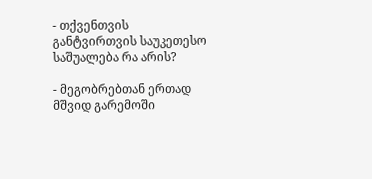- თქვენთვის განტვირთვის საუკეთესო საშუალება რა არის?

- მეგობრებთან ერთად მშვიდ გარემოში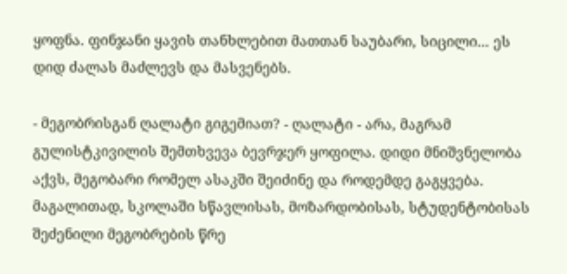ყოფნა. ფინჯანი ყავის თანხლებით მათთან საუბარი, სიცილი... ეს დიდ ძალას მაძლევს და მასვენებს.

- მეგობრისგან ღალატი გიგემიათ? - ღალატი - არა, მაგრამ გულისტკივილის შემთხვევა ბევრჯერ ყოფილა. დიდი მნიშვნელობა აქვს, მეგობარი რომელ ასაკში შეიძინე და როდემდე გაგყვება. მაგალითად, სკოლაში სწავლისას, მოზარდობისას, სტუდენტობისას შეძენილი მეგობრების წრე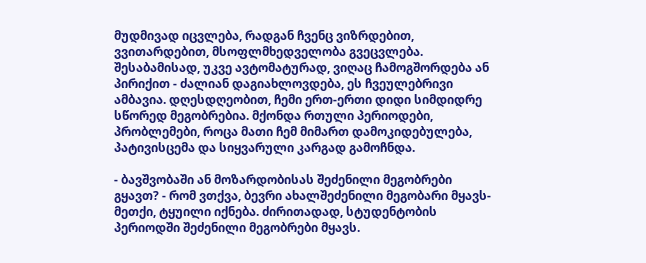მუდმივად იცვლება, რადგან ჩვენც ვიზრდებით, ვვითარდებით, მსოფლმხედველობა გვეცვლება. შესაბამისად, უკვე ავტომატურად, ვიღაც ჩამოგშორდება ან პირიქით - ძალიან დაგიახლოვდება, ეს ჩვეულებრივი ამბავია. დღესდღეობით, ჩემი ერთ-ერთი დიდი სიმდიდრე სწორედ მეგობრებია. მქონდა რთული პერიოდები, პრობლემები, როცა მათი ჩემ მიმართ დამოკიდებულება, პატივისცემა და სიყვარული კარგად გამოჩნდა.

- ბავშვობაში ან მოზარდობისას შეძენილი მეგობრები გყავთ? - რომ ვთქვა, ბევრი ახალშეძენილი მეგობარი მყავს-მეთქი, ტყუილი იქნება. ძირითადად, სტუდენტობის პერიოდში შეძენილი მეგობრები მყავს.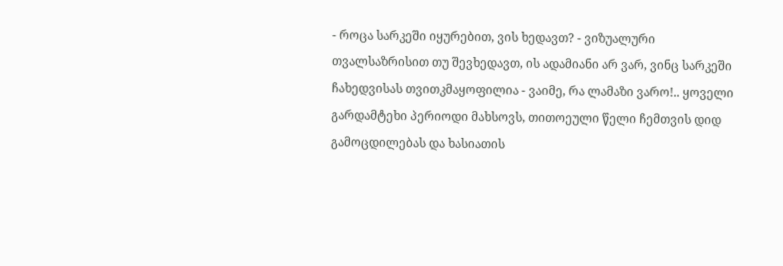- როცა სარკეში იყურებით, ვის ხედავთ? - ვიზუალური თვალსაზრისით თუ შევხედავთ, ის ადამიანი არ ვარ, ვინც სარკეში ჩახედვისას თვითკმაყოფილია - ვაიმე, რა ლამაზი ვარო!.. ყოველი გარდამტეხი პერიოდი მახსოვს, თითოეული წელი ჩემთვის დიდ გამოცდილებას და ხასიათის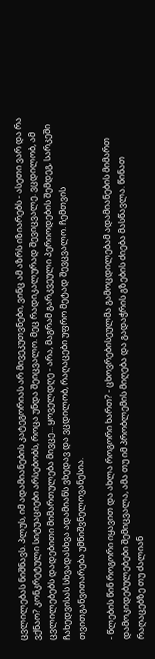ცვლილებას ნიშნავს. პლუს, იმ ადამიანების კატეგორიას არ მივეკუთვნები, ვინც ამ აზრს იზიარებს - ასეთი ვარ და რა ვქნაო? კონკრეტული სიტუაციები არსებობს, როცა უნდა შეიცვალო. მეც რადიკალურად შევიცვალე. ვცდილობ, ამ ცვლილებებს დადებითი მიმართულება მივცე... ყოველდღე - არა, მაგრამ გარკვეული პერიოდების შემდეგ, სარკეში ჩახედვისას სხვადასხვა ადამიანს ვხედავ და ვცდილობ, რაღაცები უფრო მეტად შევცვალო. ჩემთვის თვითგანვითარება უმნიშვნელოვანესია.

- წლების წინ როგორი იყავით და ახლა როგორი ხართ? - ცხოვრებისეულმა გამოცდილებამ ადამიანების მიმართ დამოკიდებულებები შემიცვალა, ამა თუ იმ პრობლემის მიღება და გადაჭრის გზების ძიება მასწავლა. წინათ რაღაცებზე თუ ძალიან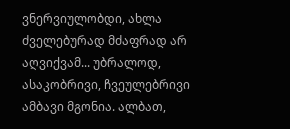ვნერვიულობდი, ახლა ძველებურად მძაფრად არ აღვიქვამ... უბრალოდ, ასაკობრივი, ჩვეულებრივი ამბავი მგონია. ალბათ,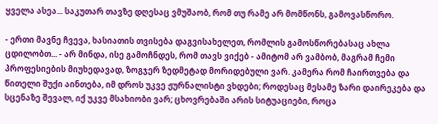ყველა ასეა... საკუთარ თავზე დღესაც ვმუშაობ, რომ თუ რამე არ მომწონს, გამოვასწორო.

- ერთი მავნე ჩვევა, ხასიათის თვისება დაგვისახელეთ, რომლის გამოსწორებასაც ახლა ცდილობთ... - არ მინდა, ისე გამოჩნდეს, რომ თავს ვიქებ - ამიტომ არ ვამბობ, მაგრამ ჩემი პროფესიების მიუხედავად, ზოგჯერ ზედმეტად მორიდებული ვარ. კამერა რომ ჩაირთვება და წითელი შუქი აინთება, იმ დროს უკვე ჟურნალისტი ვხდები; როდესაც მესამე ზარი დაირეკება და სცენაზე შევალ, იქ უკვე მსახიობი ვარ; ცხოვრებაში არის სიტუაციები, როცა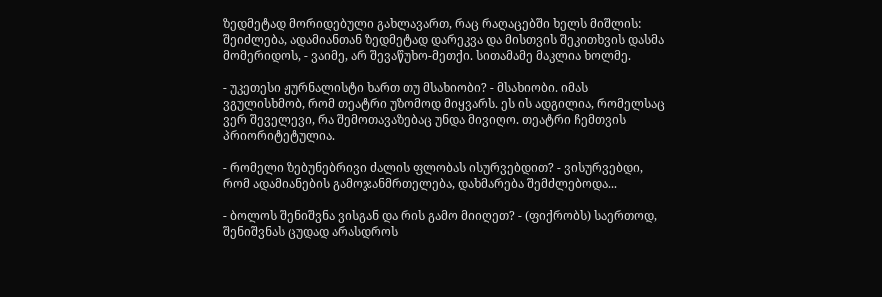ზედმეტად მორიდებული გახლავართ, რაც რაღაცებში ხელს მიშლის: შეიძლება, ადამიანთან ზედმეტად დარეკვა და მისთვის შეკითხვის დასმა მომერიდოს, - ვაიმე, არ შევაწუხო-მეთქი. სითამამე მაკლია ხოლმე.

- უკეთესი ჟურნალისტი ხართ თუ მსახიობი? - მსახიობი. იმას ვგულისხმობ, რომ თეატრი უზომოდ მიყვარს. ეს ის ადგილია, რომელსაც ვერ შეველევი, რა შემოთავაზებაც უნდა მივიღო. თეატრი ჩემთვის პრიორიტეტულია.

- რომელი ზებუნებრივი ძალის ფლობას ისურვებდით? - ვისურვებდი, რომ ადამიანების გამოჯანმრთელება, დახმარება შემძლებოდა...

- ბოლოს შენიშვნა ვისგან და რის გამო მიიღეთ? - (ფიქრობს) საერთოდ, შენიშვნას ცუდად არასდროს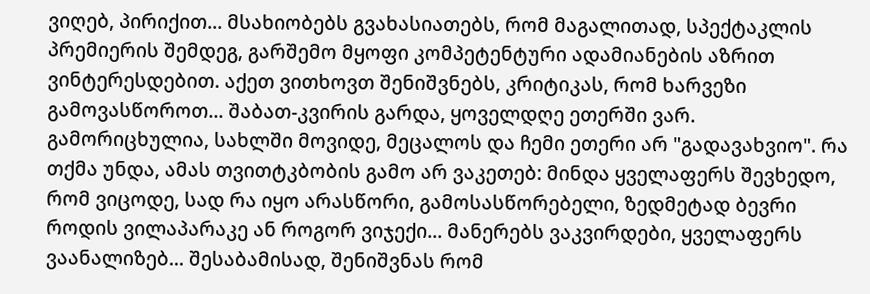ვიღებ, პირიქით... მსახიობებს გვახასიათებს, რომ მაგალითად, სპექტაკლის პრემიერის შემდეგ, გარშემო მყოფი კომპეტენტური ადამიანების აზრით ვინტერესდებით. აქეთ ვითხოვთ შენიშვნებს, კრიტიკას, რომ ხარვეზი გამოვასწოროთ... შაბათ-კვირის გარდა, ყოველდღე ეთერში ვარ. გამორიცხულია, სახლში მოვიდე, მეცალოს და ჩემი ეთერი არ "გადავახვიო". რა თქმა უნდა, ამას თვითტკბობის გამო არ ვაკეთებ: მინდა ყველაფერს შევხედო, რომ ვიცოდე, სად რა იყო არასწორი, გამოსასწორებელი, ზედმეტად ბევრი როდის ვილაპარაკე ან როგორ ვიჯექი... მანერებს ვაკვირდები, ყველაფერს ვაანალიზებ... შესაბამისად, შენიშვნას რომ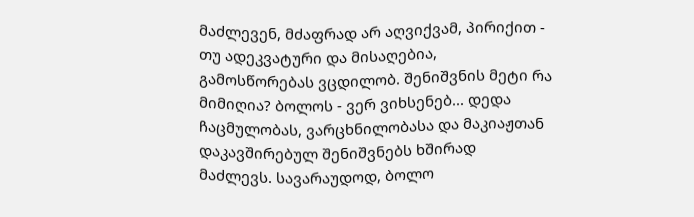მაძლევენ, მძაფრად არ აღვიქვამ, პირიქით - თუ ადეკვატური და მისაღებია, გამოსწორებას ვცდილობ. შენიშვნის მეტი რა მიმიღია? ბოლოს - ვერ ვიხსენებ... დედა ჩაცმულობას, ვარცხნილობასა და მაკიაჟთან დაკავშირებულ შენიშვნებს ხშირად მაძლევს. სავარაუდოდ, ბოლო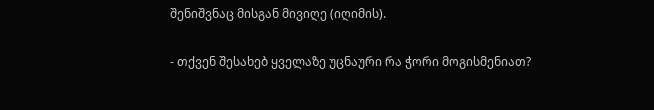შენიშვნაც მისგან მივიღე (იღიმის).

- თქვენ შესახებ ყველაზე უცნაური რა ჭორი მოგისმენიათ?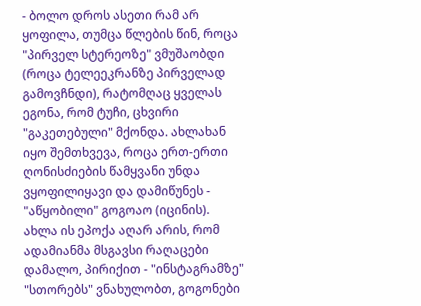- ბოლო დროს ასეთი რამ არ ყოფილა, თუმცა წლების წინ, როცა "პირველ სტერეოზე" ვმუშაობდი (როცა ტელეეკრანზე პირველად გამოვჩნდი), რატომღაც ყველას ეგონა, რომ ტუჩი, ცხვირი "გაკეთებული" მქონდა. ახლახან იყო შემთხვევა, როცა ერთ-ერთი ღონისძიების წამყვანი უნდა ვყოფილიყავი და დამიწუნეს - "აწყობილი" გოგოაო (იცინის). ახლა ის ეპოქა აღარ არის, რომ ადამიანმა მსგავსი რაღაცები დამალო, პირიქით - "ინსტაგრამზე" "სთორებს" ვნახულობთ, გოგონები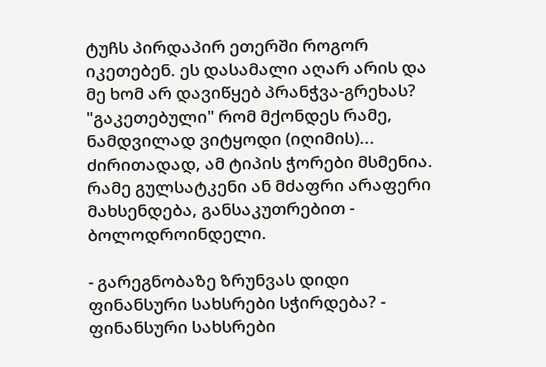ტუჩს პირდაპირ ეთერში როგორ იკეთებენ. ეს დასამალი აღარ არის და მე ხომ არ დავიწყებ პრანჭვა-გრეხას? "გაკეთებული" რომ მქონდეს რამე, ნამდვილად ვიტყოდი (იღიმის)... ძირითადად, ამ ტიპის ჭორები მსმენია. რამე გულსატკენი ან მძაფრი არაფერი მახსენდება, განსაკუთრებით - ბოლოდროინდელი.

- გარეგნობაზე ზრუნვას დიდი ფინანსური სახსრები სჭირდება? - ფინანსური სახსრები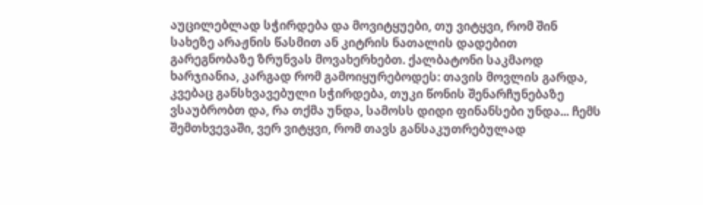აუცილებლად სჭირდება და მოვიტყუები, თუ ვიტყვი, რომ შინ სახეზე არაჟნის წასმით ან კიტრის ნათალის დადებით გარეგნობაზე ზრუნვას მოვახერხებთ. ქალბატონი საკმაოდ ხარჯიანია, კარგად რომ გამოიყურებოდეს: თავის მოვლის გარდა, კვებაც განსხვავებული სჭირდება, თუკი წონის შენარჩუნებაზე ვსაუბრობთ და, რა თქმა უნდა, სამოსს დიდი ფინანსები უნდა... ჩემს შემთხვევაში, ვერ ვიტყვი, რომ თავს განსაკუთრებულად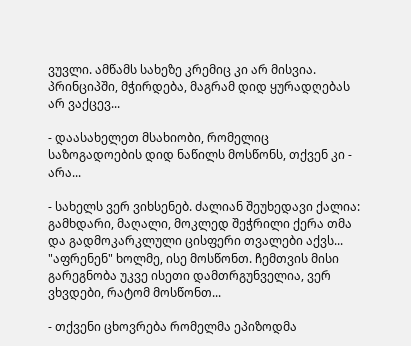ვუვლი. ამწამს სახეზე კრემიც კი არ მისვია. პრინციპში, მჭირდება, მაგრამ დიდ ყურადღებას არ ვაქცევ...

- დაასახელეთ მსახიობი, რომელიც საზოგადოების დიდ ნაწილს მოსწონს, თქვენ კი - არა...

- სახელს ვერ ვიხსენებ. ძალიან შეუხედავი ქალია: გამხდარი, მაღალი, მოკლედ შეჭრილი ქერა თმა და გადმოკარკლული ცისფერი თვალები აქვს... "აფრენენ" ხოლმე, ისე მოსწონთ. ჩემთვის მისი გარეგნობა უკვე ისეთი დამთრგუნველია, ვერ ვხვდები, რატომ მოსწონთ...

- თქვენი ცხოვრება რომელმა ეპიზოდმა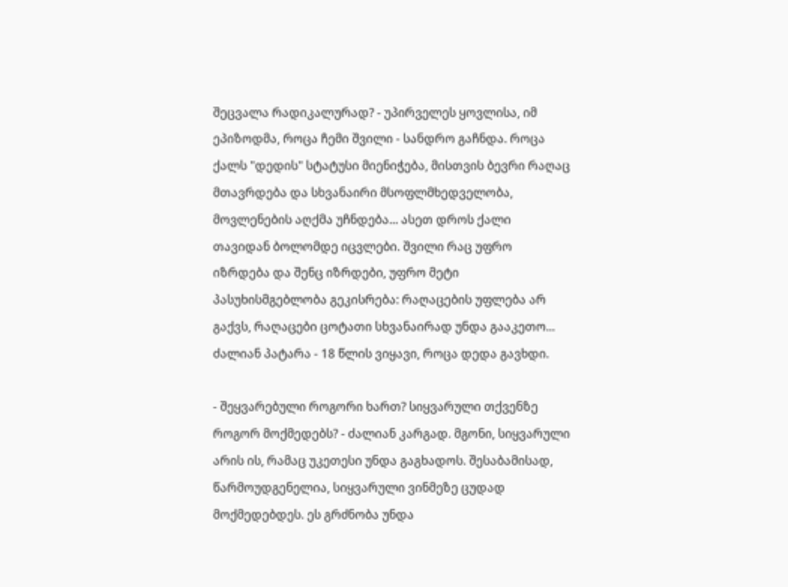შეცვალა რადიკალურად? - უპირველეს ყოვლისა, იმ ეპიზოდმა, როცა ჩემი შვილი - სანდრო გაჩნდა. როცა ქალს "დედის" სტატუსი მიენიჭება, მისთვის ბევრი რაღაც მთავრდება და სხვანაირი მსოფლმხედველობა, მოვლენების აღქმა უჩნდება... ასეთ დროს ქალი თავიდან ბოლომდე იცვლები. შვილი რაც უფრო იზრდება და შენც იზრდები, უფრო მეტი პასუხისმგებლობა გეკისრება: რაღაცების უფლება არ გაქვს, რაღაცები ცოტათი სხვანაირად უნდა გააკეთო... ძალიან პატარა - 18 წლის ვიყავი, როცა დედა გავხდი.

- შეყვარებული როგორი ხართ? სიყვარული თქვენზე როგორ მოქმედებს? - ძალიან კარგად. მგონი, სიყვარული არის ის, რამაც უკეთესი უნდა გაგხადოს. შესაბამისად, წარმოუდგენელია, სიყვარული ვინმეზე ცუდად მოქმედებდეს. ეს გრძნობა უნდა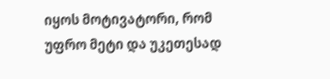იყოს მოტივატორი, რომ უფრო მეტი და უკეთესად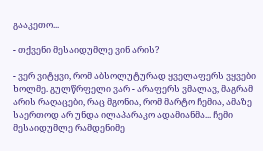გააკეთო...

- თქვენი მესაიდუმლე ვინ არის?

- ვერ ვიტყვი, რომ აბსოლუტურად ყველაფერს ვყვები ხოლმე. გულწრფელი ვარ - არაფერს ვმალავ, მაგრამ არის რაღაცები, რაც მგონია, რომ მარტო ჩემია, ამაზე საერთოდ არ უნდა ილაპარაკო ადამიანმა... ჩემი მესაიდუმლე რამდენიმე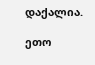დაქალია.

ეთო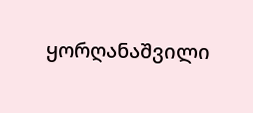ყორღანაშვილი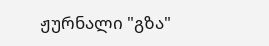ჟურნალი "გზა"